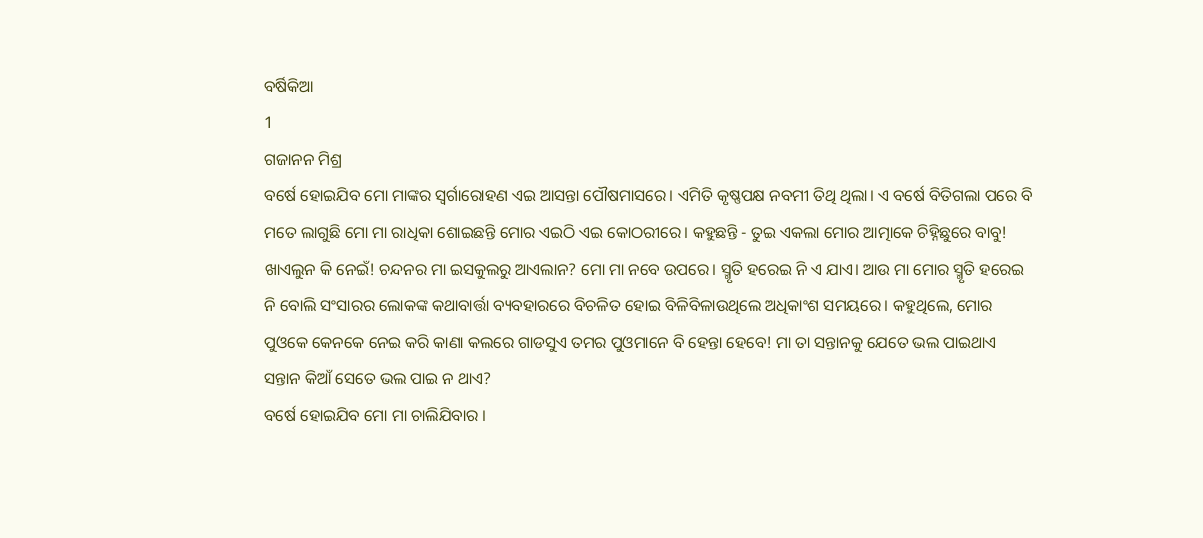ବର୍ଷିକିଆ
1
ଗଜାନନ ମିଶ୍ର
ବର୍ଷେ ହୋଇଯିବ ମୋ ମାଙ୍କର ସ୍ୱର୍ଗାରୋହଣ ଏଇ ଆସନ୍ତା ପୌଷମାସରେ। ଏମିତି କୃଷ୍ଣପକ୍ଷ ନବମୀ ତିଥି ଥିଲା। ଏ ବର୍ଷେ ବିତିଗଲା ପରେ ବି ମତେ ଲାଗୁଛି ମୋ ମା ରାଧିକା ଶୋଇଛନ୍ତି ମୋର ଏଇଠି ଏଇ କୋଠରୀରେ। କହୁଛନ୍ତି - ତୁଇ ଏକଲା ମୋର ଆତ୍ମାକେ ଚିହ୍ନିଛୁରେ ବାବୁ! ଖାଏଲୁନ କି ନେଇଁ! ଚନ୍ଦନର ମା ଇସକୁଲରୁ ଆଏଲାନ? ମୋ ମା ନବେ ଉପରେ। ସ୍ମୃତି ହରେଇ ନି ଏ ଯାଏ। ଆଉ ମା ମୋର ସ୍ମୃତି ହରେଇ ନି ବୋଲି ସଂସାରର ଲୋକଙ୍କ କଥାବାର୍ତ୍ତା ବ୍ୟବହାରରେ ବିଚଳିତ ହୋଇ ବିଳିବିଳାଉଥିଲେ ଅଧିକାଂଶ ସମୟରେ। କହୁଥିଲେ, ମୋର ପୁଓକେ କେନକେ ନେଇ କରି କାଣା କଲରେ ଗାଡସୁଏ ତମର ପୁଓମାନେ ବି ହେନ୍ତା ହେବେ! ମା ତା ସନ୍ତାନକୁ ଯେତେ ଭଲ ପାଇଥାଏ ସନ୍ତାନ କିଆଁ ସେତେ ଭଲ ପାଇ ନ ଥାଏ?
ବର୍ଷେ ହୋଇଯିବ ମୋ ମା ଚାଲିଯିବାର ।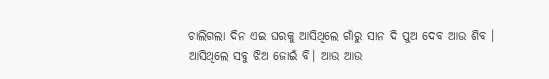ଚାଲିଗଲା ଦିନ ଏଇ ଘରକୁ ଆସିଥିଲେ ଗାଁରୁ ସାନ ଦି ପୁଅ ଦେବ ଆଉ ଶିବ । ଆସିଥିଲେ ସବୁ ଝିଅ ଜୋଇଁ ବି। ଆଉ ଆଉ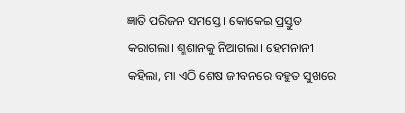ଜ୍ଞାତି ପରିଜନ ସମସ୍ତେ । କୋକେଇ ପ୍ରସ୍ତୁତ କରାଗଲା। ଶ୍ମଶାନକୁ ନିଆଗଲା। ହେମନାନୀ କହିଲା, ମା ଏଠି ଶେଷ ଜୀବନରେ ବହୁତ ସୁଖରେ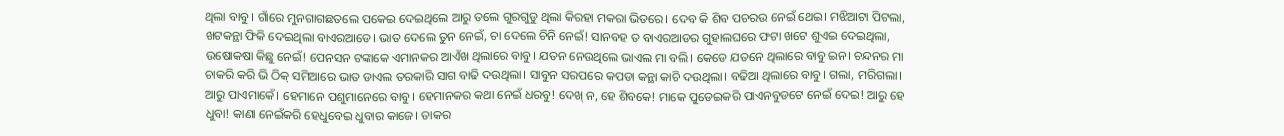ଥିଲା ବାବୁ। ଗାଁରେ ମୁନଗାଗଛତଲେ ପକେଇ ଦେଇଥିଲେ ଆରୁ ତଲେ ଗୁରଗୁଡୁ ଥିଲା କିରହା ମକରା ଭିତରେ। ଦେବ କି ଶିବ ପଚରଉ ନେଇଁ ଥେଇ। ମଝିଆଟା ପିଟଲା, ଖଟକନ୍ଥା ଫିକି ଦେଇଥିଲା ବାଏରଆଡେ। ଭାତ ଦେଲେ ତୁନ ନେଇଁ, ଚା ଦେଲେ ଚିନି ନେଇଁ! ସାନବହ ତ ବାଏରଆଡର ଗୁହାଲଘରେ ଫଟା ଖଟେ ଶୁଏଇ ଦେଇଥିଲା, ଉଷୋକଷା କିଛୁ ନେଇଁ! ପେନସନ ଟଙ୍କାକେ ଏମାନକର ଆଏଁଖ ଥିଲାରେ ବାବୁ। ଯତନ ନେଉଥିଲେ ଭାଏଲ ମା ବଲି। କେଡେ ଯତନେ ଥିଲାରେ ବାବୁ ଇନ। ଚନ୍ଦନର ମା ଚାକରି କରି ଭି ଠିକ୍ ସମିଆରେ ଭାତ ଡାଏଲ ତରକାରି ସାଗ ବାଢି ଦଉଥିଲା। ସାବୁନ ସରପରେ କପଡା କନ୍ଥା କାଚି ଦଉଥିଲା। ବଢିଆ ଥିଲାରେ ବାବୁ। ଗଲା, ମରିଗଲା। ଆରୁ ପାଏମାକେଁ। ହେମାନେ ପଶୁମାନେରେ ବାବୁ। ହେମାନକର କଥା ନେଇଁ ଧରବୁ! ଦେଖ୍ ନ, ହେ ଶିବକେ! ମାକେ ପୁଡେଇକରି ପାଏନବୁଡଟେ ନେଇଁ ଦେଇ! ଆରୁ ହେ ଧୁବା! କାଣା ନେଇଁକରି ହେଧୁବେଇ ଧୁବାର କାଜେ। ତାକର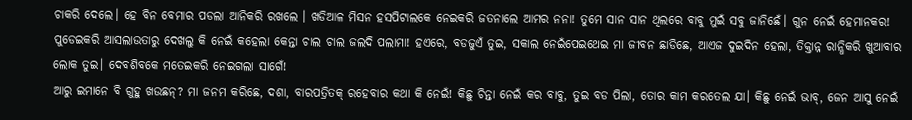ଚାକରି ଦେଲେ। ହେ ବିନ ବେମାର ପଡଲା ଆନିକରି ରଖଲେ । ଖଡିଆଳ ମିସନ ହସପିଟାଲକେ ନେଇକରି ଜତନାଲେ ଆମର ନନା! ତୁମେ ସାନ ସାନ ଥିଲରେ ବାବୁ ମୁଇଁ ସବୁ ଜାନିଛେଁ। ଗୁନ ନେଇଁ ହେମାନକର! ପୁଡେଇକରି ଆସଲାଉତାରୁ ଦେଖଲୁ କି ନେଇଁ କହେଲା କେନ୍ତା ଚାଲ ଚାଲ ଜଲଦି ପଲାମା! ହଏରେ, ବଡଜୁଏଁ ତୁଇ, ସକାଲ ନେଇଁପେଇଥେଇ ମା ଜୀବନ ଛାଡିଛେ, ଆଏଜ ଦୁଇଦିନ ହେଲା, ତିକ୍ତାନ୍ନ ରାନ୍ଧିକରି ଖୁଆବାର ଲୋକ ତୁଇ। ଦେବଶିବକେ ମତେଇକରି ନେଇଗଲା ସାଗେଁ!
ଆରୁ ଇମାନେ ବି ଗୁହୁ ଖଉଛନ୍? ମା ଜନମ କରିଛେ, ଦଶା, ବାରପତ୍ରିତକ୍ ରହେବାର କଥା କି ନେଇଁ! କିଛୁ ଚିନ୍ତା ନେଇଁ କର ବାବୁ, ତୁଇ ବଡ ପିଲା, ତୋର କାମ କରତେଲ ଯା। କିଛୁ ନେଇଁ ଭାବ୍, ଜେନ ଆସୁ ନେଇଁ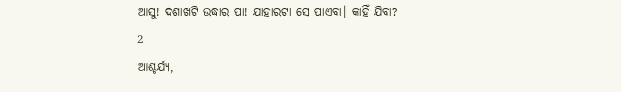ଆସୁ! ଦଶାଖଟି ଉଦ୍ଧାର ପା! ଯାହାରଟା ସେ ପାଏବା। କାହିଁ ଯିବା?
2
ଆଶ୍ଚର୍ଯ୍ୟ,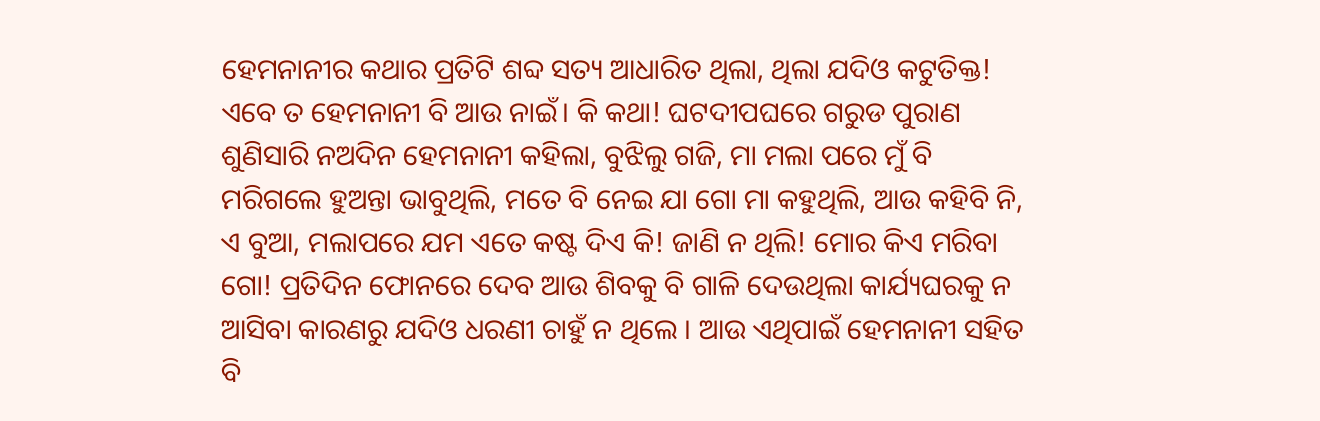ହେମନାନୀର କଥାର ପ୍ରତିଟି ଶବ୍ଦ ସତ୍ୟ ଆଧାରିତ ଥିଲା, ଥିଲା ଯଦିଓ କଟୁତିକ୍ତ! ଏବେ ତ ହେମନାନୀ ବି ଆଉ ନାଇଁ। କି କଥା! ଘଟଦୀପଘରେ ଗରୁଡ ପୁରାଣ ଶୁଣିସାରି ନଅଦିନ ହେମନାନୀ କହିଲା, ବୁଝିଲୁ ଗଜି, ମା ମଲା ପରେ ମୁଁ ବି ମରିଗଲେ ହୁଅନ୍ତା ଭାବୁଥିଲି, ମତେ ବି ନେଇ ଯା ଗୋ ମା କହୁଥିଲି, ଆଉ କହିବି ନି, ଏ ବୁଆ, ମଲାପରେ ଯମ ଏତେ କଷ୍ଟ ଦିଏ କି! ଜାଣି ନ ଥିଲି! ମୋର କିଏ ମରିବା ଗୋ! ପ୍ରତିଦିନ ଫୋନରେ ଦେବ ଆଉ ଶିବକୁ ବି ଗାଳି ଦେଉଥିଲା କାର୍ଯ୍ୟଘରକୁ ନ ଆସିବା କାରଣରୁ ଯଦିଓ ଧରଣୀ ଚାହୁଁ ନ ଥିଲେ । ଆଉ ଏଥିପାଇଁ ହେମନାନୀ ସହିତ ବି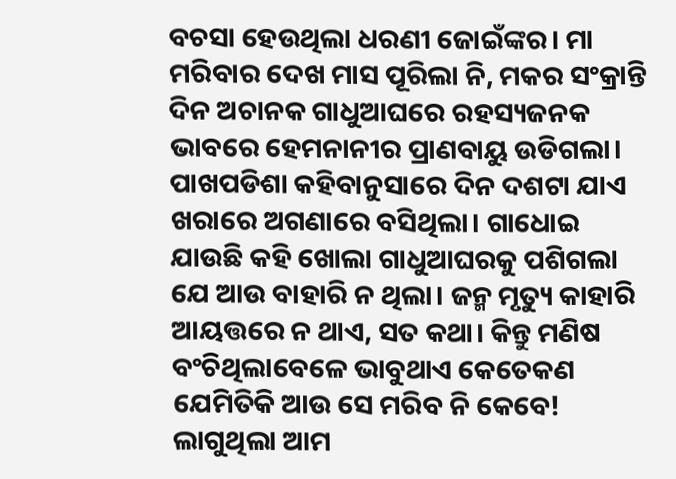ବଚସା ହେଉଥିଲା ଧରଣୀ ଜୋଇଁଙ୍କର। ମା ମରିବାର ଦେଖ ମାସ ପୂରିଲା ନି, ମକର ସଂକ୍ରାନ୍ତି ଦିନ ଅଚାନକ ଗାଧୁଆଘରେ ରହସ୍ୟଜନକ ଭାବରେ ହେମନାନୀର ପ୍ରାଣବାୟୁ ଉଡିଗଲା। ପାଖପଡିଶା କହିବାନୁସାରେ ଦିନ ଦଶଟା ଯାଏ ଖରାରେ ଅଗଣାରେ ବସିଥିଲା। ଗାଧୋଇ ଯାଉଛି କହି ଖୋଲା ଗାଧୁଆଘରକୁ ପଶିଗଲା ଯେ ଆଉ ବାହାରି ନ ଥିଲା। ଜନ୍ମ ମୃତ୍ୟୁ କାହାରି ଆୟତ୍ତରେ ନ ଥାଏ, ସତ କଥା। କିନ୍ତୁ ମଣିଷ ବଂଚିଥିଲାବେଳେ ଭାବୁଥାଏ କେତେକଣ ଯେମିତିକି ଆଉ ସେ ମରିବ ନି କେବେ! ଲାଗୁଥିଲା ଆମ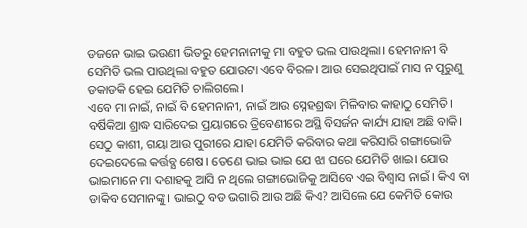ଡଜନେ ଭାଇ ଭଉଣୀ ଭିତରୁ ହେମନାନୀକୁ ମା ବହୁତ ଭଲ ପାଉଥିଲା। ହେମନାନୀ ବି ସେମିତି ଭଲ ପାଉଥିଲା ବହୁତ ଯୋଉଟା ଏବେ ବିରଳ। ଆଉ ସେଇଥିପାଇଁ ମାସ ନ ପୂରୁଣୁ ଡକାଡକି ହେଇ ଯେମିତି ଚାଲିଗଲେ।
ଏବେ ମା ନାଇଁ, ନାଇଁ ବି ହେମନାନୀ, ନାଇଁ ଆଉ ସ୍ନେହଶ୍ରଦ୍ଧା ମିଳିବାର କାହାଠୁ ସେମିତି। ବର୍ଷିକିଆ ଶ୍ରାଦ୍ଧ ସାରିଦେଇ ପ୍ରୟାଗରେ ତ୍ରିବେଣୀରେ ଅସ୍ଥି ବିସର୍ଜନ କାର୍ଯ୍ୟ ଯାହା ଅଛି ବାକି। ସେଠୁ କାଶୀ, ଗୟା ଆଉ ପୁରୀରେ ଯାହା ଯେମିତି କରିବାର କଥା କରିସାରି ଗଙ୍ଗାଭୋଜି ଦେଇଦେଲେ କର୍ତ୍ତବ୍ଯ ଶେଷ। ତେଣେ ଭାଇ ଭାଇ ଯେ ଝା ଘରେ ଯେମିତି ଖାଇ। ଯୋଉ ଭାଇମାନେ ମା ଦଶାହକୁ ଆସି ନ ଥିଲେ ଗଙ୍ଗାଭୋଜିକୁ ଆସିବେ ଏଇ ବିଶ୍ୱାସ ନାଇଁ । କିଏ ବା ଡାକିବ ସେମାନଙ୍କୁ। ଭାଇଠୁ ବଡ ଭଗାରି ଆଉ ଅଛି କିଏ? ଆସିଲେ ଯେ କେମିତି କୋଉ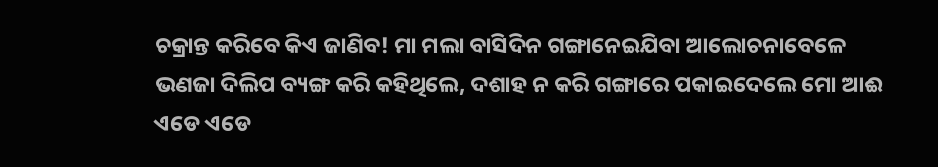ଚକ୍ରାନ୍ତ କରିବେ କିଏ ଜାଣିବ! ମା ମଲା ବାସିଦିନ ଗଙ୍ଗାନେଇଯିବା ଆଲୋଚନାବେଳେ ଭଣଜା ଦିଲିପ ବ୍ୟଙ୍ଗ କରି କହିଥିଲେ, ଦଶାହ ନ କରି ଗଙ୍ଗାରେ ପକାଇଦେଲେ ମୋ ଆଈ ଏଡେ ଏଡେ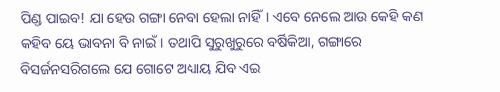ପିଣ୍ଡ ପାଇବ! ଯା ହେଉ ଗଙ୍ଗା ନେବା ହେଲା ନାହିଁ। ଏବେ ନେଲେ ଆଉ କେହି କଣ କହିବ ୟେ ଭାବନା ବି ନାଇଁ। ତଥାପି ସୁରୁଖୁରୁରେ ବର୍ଷିକିଆ, ଗଙ୍ଗାରେ ବିସର୍ଜନସରିଗଲେ ଯେ ଗୋଟେ ଅଧ୍ୟାୟ ଯିବ ଏଇ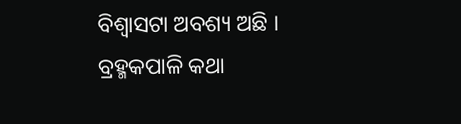ବିଶ୍ୱାସଟା ଅବଶ୍ୟ ଅଛି । ବ୍ରହ୍ମକପାଳି କଥା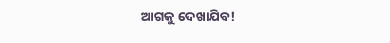ଆଗକୁ ଦେଖାଯିବ!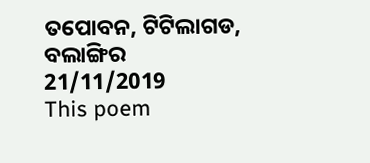ତପୋବନ, ଟିଟିଲାଗଡ, ବଲାଙ୍ଗିର
21/11/2019
This poem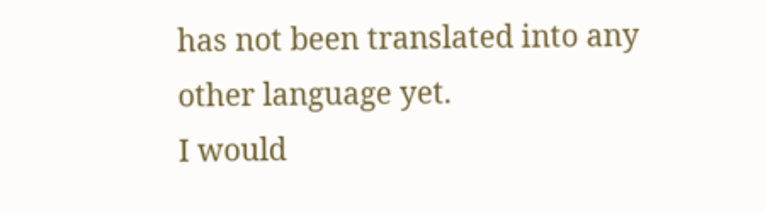has not been translated into any other language yet.
I would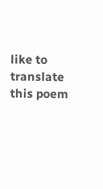like to translate this poem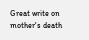Great write on mother's death